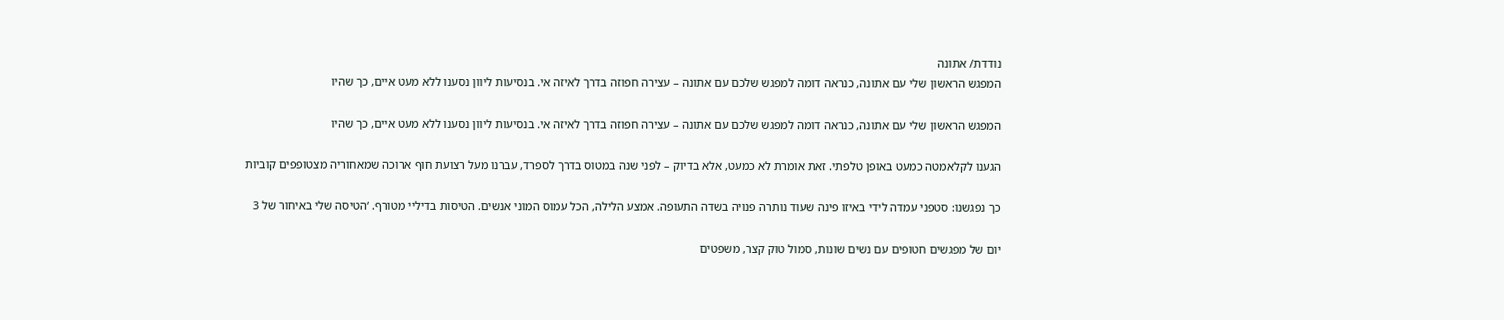נודדת/ אתונה
המפגש הראשון שלי עם אתונה, כנראה דומה למפגש שלכם עם אתונה – עצירה חפוזה בדרך לאיזה אי. בנסיעות ליוון נסענו ללא מעט איים, כך שהיו

המפגש הראשון שלי עם אתונה, כנראה דומה למפגש שלכם עם אתונה – עצירה חפוזה בדרך לאיזה אי. בנסיעות ליוון נסענו ללא מעט איים, כך שהיו

הגענו לקלאמטה כמעט באופן טלפתי. זאת אומרת לא כמעט, אלא בדיוק – לפני שנה במטוס בדרך לספרד, עברנו מעל רצועת חוף ארוכה שמאחוריה מצטופפים קוביות

כך נפגשנו: סטפני עמדה לידי באיזו פינה שעוד נותרה פנויה בשדה התעופה. אמצע הלילה, הכל עמוס המוני אנשים. הטיסות בדיליי מטורף. ‘הטיסה שלי באיחור של 3

יום של מפגשים חטופים עם נשים שונות, סמול טוק קצר, משפטים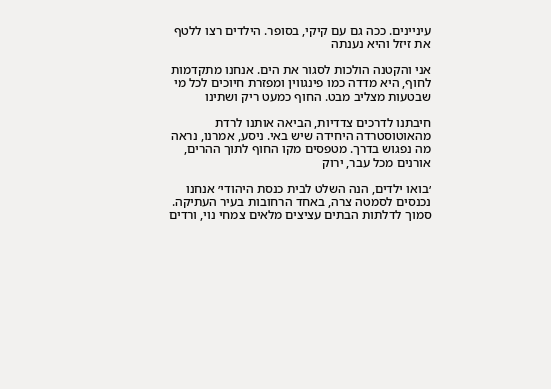עיניינים. ככה גם עם קיקי, בסופר. הילדים רצו ללטף את זיזל והיא נענתה

אני והקטנה הולכות לסגור את הים. אנחנו מתקדמות לחוף, היא מדדה כמו פינגווין ומפזרת חיוכים לכל מי שבטעות מצליב מבט. החוף כמעט ריק ושתינו

חיבתנו לדרכים צדדיות, הביאה אותנו לרדת מהאוטוסטרדה היחידה שיש באי. ניסע, אמרנו, נראה מה נפגוש בדרך. מטפסים מקו החוף לתוך ההרים, אורנים מכל עבר, ירוק

׳בואו ילדים, הנה השלט לבית כנסת היהודי׳ אנחנו נכנסים לסמטה צרה, באחד הרחובות בעיר העתיקה. סמוך לדלתות הבתים עציצים מלאים צמחי נוי, ורדים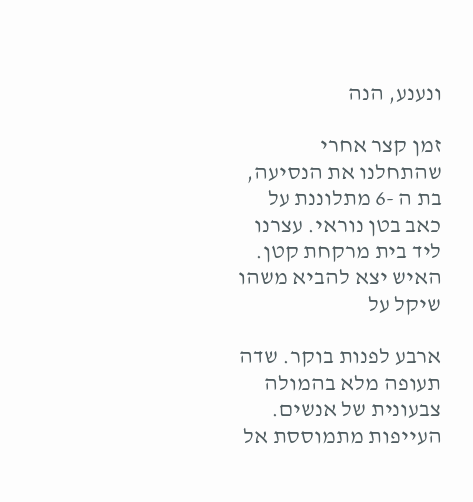ונענע, הנה

זמן קצר אחרי שהתחלנו את הנסיעה, בת ה -6 מתלוננת על כאב בטן נוראי. עצרנו ליד בית מרקחת קטן. האיש יצא להביא משהו שיקל על

ארבע לפנות בוקר. שדה תעופה מלא בהמולה צבעונית של אנשים. העייפות מתמוססת אל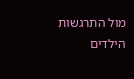מול התרגשות הילדים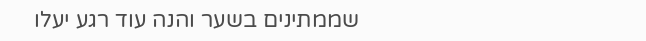שממתינים בשער והנה עוד רגע יעלו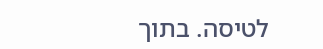לטיסה. בתוך